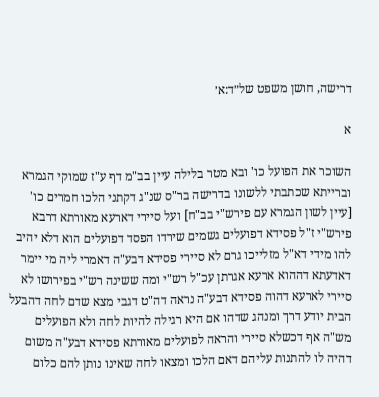דרישה, חושן משפט של״ד:א׳

א

השוכר את הפועל כו' ובא מטר בלילה עיין בב"מ דף ע"ז שמוקי הגמרא וברייתא שכתבתי ללשונו בדרישה בר"ס שנ"ג דקתני הלכו חמרים כו' [עיין לשון הגמרא עם פירש"י בב"ח] ועל סיירי דארעא מאורתא דרבא פירש"י ז"ל פסידא דפועלים גשמים שירדו הפסד דפועלים הוא דלא יהיב להו מידי דא"ל מזלייכו גרם לא סיירי פסידא דבע"ה דאמרי ליה מי יימר דאדעתא דההוא ארעא אגרתן עכ"ל רש"י ומה ששינה רש"י בפירושו לא סיירי לארעא דהוה פסידא דבע"ה נראה דה"ט דגבי מצא שדם לחה דהבעל הבית יודע דרך ומנהג שדהו אם היא רגילה להיות לחה ולא הפועלים מש"ה אף דכשלא סיירי והראה לפועלים מאורתא פסידא דבע"ה משום דהיה לו להתנות עליהם דאם הלכו ומצאו לחה שאינו נותן להם כלום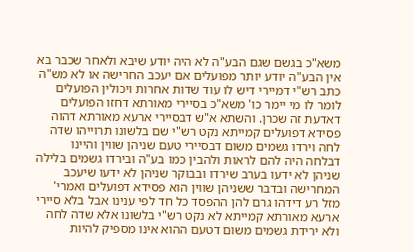משא"כ בגשם שגם הבע"ה לא היה יודע שיבא ולאחר שכבר בא אין הבע"ה יודע יותר מפועלים אם יעכב החרישה או לא מש"ה כתב רש"י דמיירי דיש לו עוד שדות אחרות ויכולין הפועלים לומר לו מי יימר כו' משא"כ בסיירי מאורתא דחזו הפועלים דאדעת זה שכרן. והשתא א"ש דבסיירי ארעא מאורתא דהוה פסידא דפועלים קמייתא נקט רש"י שם בלשונו תרוייהו שדה לחה וירדו גשמים משום דבסיירי טעם שניהן שווין והיינו דבלחה היה להם לראות ולהבין כמו בע"ה ובירדו גשמים בלילה שניהן לא ידעו בערב שירדו ובבוקר שניהן לא ידעו שיעכב המחרישה ובדבר ששניהן שווין הוא פסידא דפועלים ואמרי' מזל רע דידהו גרם להן ההפסד כל חד לפי ענינו אבל בלא סיירי ארעא מאורתא קמייתא לא נקט רש"י בלשונו אלא שדה לחה ולא ירידת גשמים משום דטעם ההוא אינו מספיק להיות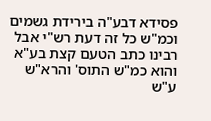פסידא דבע"ה בירידת גשמים וכמ"ש כל זה דעת רש"י אבל רבינו כתב הטעם קצת בע"א והוא כמ"ש התוס' והרא"ש ע"ש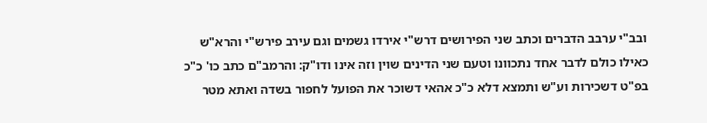ובב"י ערבב הדברים וכתב שני הפירושים דרש"י אירדו גשמים וגם עירב פירש"י והרא"ש כאילו כולם לדבר אחד נתכוונו וטעם שני הדינים שוין וזה אינו ודו"ק: והרמב"ם כתב כו' כ"כ בפ"ט דשכירות וע"ש ותמצא דלא כ"כ אהאי דשוכר את הפועל לחפור בשדה ואתא מטר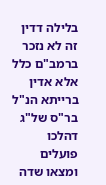בלילה דדין זה לא נזכר ברמב"ם כלל אלא אדין ברייתא הנ"ל בר"ס של"ג דהלכו פועלים ומצאו שדה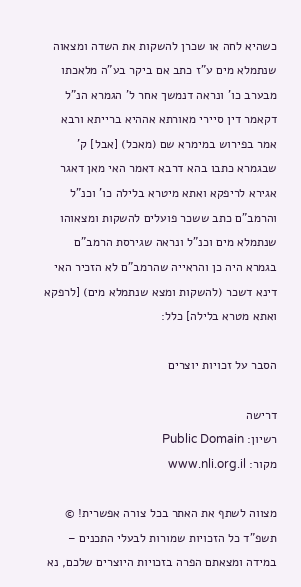כשהיא לחה או שכרן להשקות את השדה ומצאוה שנתמלא מים ע"ז כתב אם ביקר בע"ה מלאכתו מבערב כו' ונראה דנמשך אחר ל' הגמרא הנ"ל דקאמר דין סיירי מאורתא אההיא ברייתא ורבא אמר בפירוש במימרא שם (מאכל) [אבל] ק' שבגמרא כתבו בהא דרבא דאמר האי מאן דאגר אגירא לריפקא ואתא מיטרא בלילה כו' וכנ"ל והרמב"ם כתב ששכר פועלים להשקות ומצאוהו שנתמלא מים וכנ"ל ונראה שגירסת הרמב"ם בגמרא היה כן והראייה שהרמב"ם לא הזכיר האי דינא דשכר (להשקות ומצא שנתמלא מים) [לרפקא ואתא מטרא בלילה] כלל:

הסבר על זכויות יוצרים

דרישה
רשיון: Public Domain
מקור: www.nli.org.il

מצווה לשתף את האתר בכל צורה אפשרית! © תשפ"ד כל הזכויות שמורות לבעלי התכנים – במידה ומצאתם הפרה בזכויות היוצרים שלכם, נא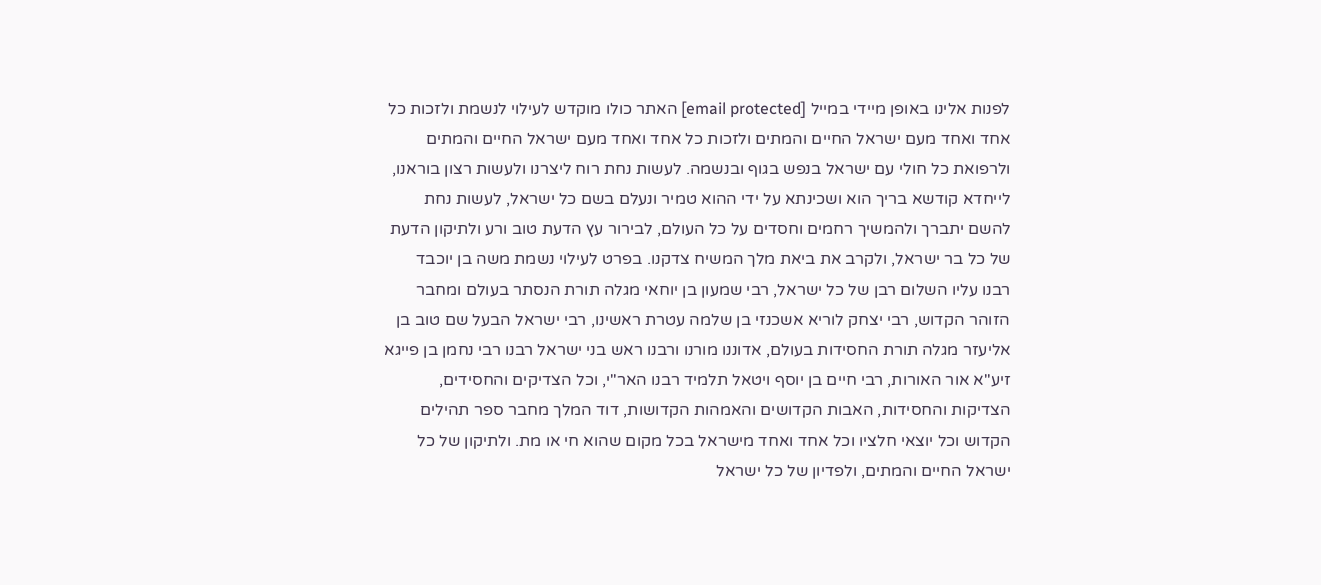לפנות אלינו באופן מיידי במייל [email protected] האתר כולו מוקדש לעילוי לנשמת ולזכות כל אחד ואחד מעם ישראל החיים והמתים ולזכות כל אחד ואחד מעם ישראל החיים והמתים ולרפואת כל חולי עם ישראל בנפש בגוף ובנשמה. לעשות נחת רוח ליצרנו ולעשות רצון בוראנו, לייחדא קודשא בריך הוא ושכינתא על ידי ההוא טמיר ונעלם בשם כל ישראל, לעשות נחת להשם יתברך ולהמשיך רחמים וחסדים על כל העולם, לבירור עץ הדעת טוב ורע ולתיקון הדעת של כל בר ישראל, ולקרב את ביאת מלך המשיח צדקנו. בפרט לעילוי נשמת משה בן יוכבד רבנו עליו השלום רבן של כל ישראל, רבי שמעון בן יוחאי מגלה תורת הנסתר בעולם ומחבר הזוהר הקדוש, רבי יצחק לוריא אשכנזי בן שלמה עטרת ראשינו, רבי ישראל הבעל שם טוב בן אליעזר מגלה תורת החסידות בעולם, אדוננו מורנו ורבנו ראש בני ישראל רבנו רבי נחמן בן פייגא זיע"א אור האורות, רבי חיים בן יוסף ויטאל תלמיד רבנו האר"י, וכל הצדיקים והחסידים, הצדיקות והחסידות, האבות הקדושים והאמהות הקדושות, דוד המלך מחבר ספר תהילים הקדוש וכל יוצאי חלציו וכל אחד ואחד מישראל בכל מקום שהוא חי או מת. ולתיקון של כל ישראל החיים והמתים, ולפדיון של כל ישראל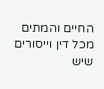החיים והמתים מכל דין וייסורים שיש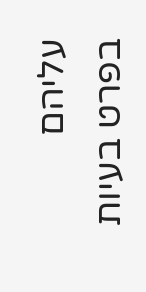עליהם בפרט בעיות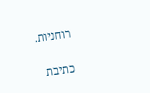רוחניות.

כתיבת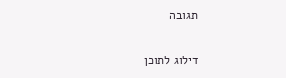תגובה

דילוג לתוכן